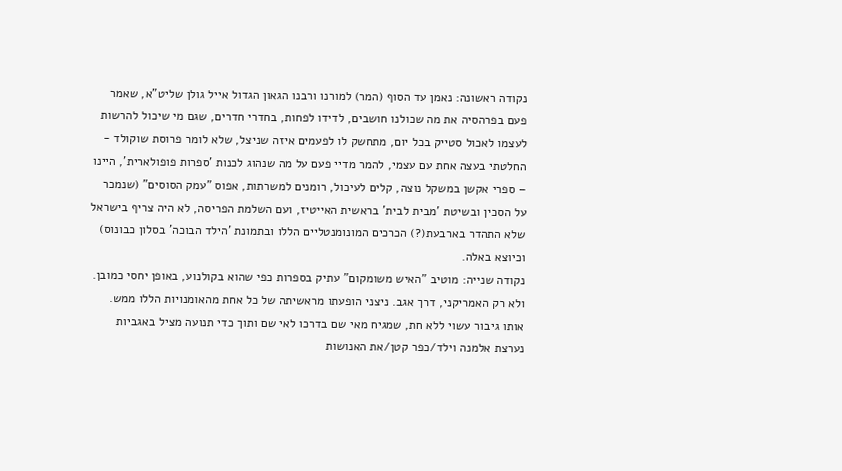נקודה ראשונה: נאמן עד הסוף (המר) למורנו ורבנו הגאון הגדול אייל גולן שליט"א, שאמר פעם בפרהסיה את מה שכולנו חושבים, לדידו לפחות, בחדרי חדרים, שגם מי שיכול להרשות לעצמו לאכול סטייק בכל יום, מתחשק לו לפעמים איזה שניצל, שלא לומר פרוסת שוקולד - החלטתי בעצה אחת עם עצמי, להמר מדיי פעם על מה שנהוג לכנות 'ספרות פופולארית', היינו – ספרי אקשן במשקל נוצה, קלים לעיכול, רומנים למשרתות, אפוס "עמק הסוסים" (שנמכר על הסכין ובשיטת 'מבית לבית' בראשית האייטיז, ועם השלמת הפריסה, לא היה צריף בישראל שלא התהדר בארבעת(?) הכרכים המונומנטליים הללו ובתמונת 'הילד הבוכה' בסלון כבונוס) וכיוצא באלה.
נקודה שנייה: מוטיב "האיש משומקום" עתיק בספרות כפי שהוא בקולנוע, באופן יחסי כמובן. ולא רק האמריקני, דרך אגב. ניצני הופעתו מראשיתה של כל אחת מהאומנויות הללו ממש. אותו גיבור עשוי ללא חת, שמגיח מאי שם בדרכו לאי שם ותוך כדי תנועה מציל באגביות נערצת אלמנה וילד/כפר קטן/את האנושות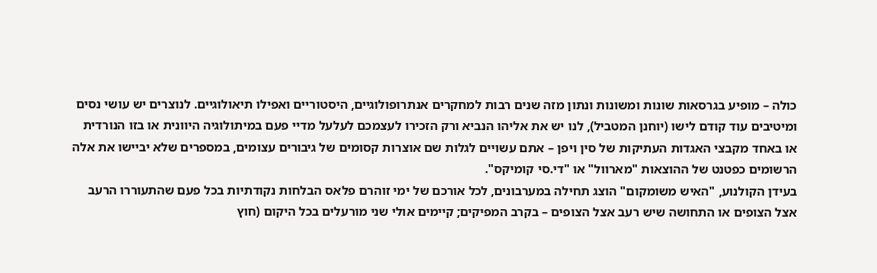כולה – מופיע בגרסאות שונות ומשונות ונתון מזה שנים רבות למחקרים אנתרופולוגיים, היסטוריים ואפילו תיאולוגיים. לנוצרים יש עושי נסים ומיטיבים עוד קודם לישו (יוחנן המטביל), לנו יש את אליהו הנביא ורק הזכירו לעצמכם לעלעל מדיי פעם במיתולוגיה היוונית או בזו הנורדית או באחד מקבצי האגדות העתיקות של סין ויפן – אתם עשויים לגלות שם אוצרות קסומים של גיבורים עצומים, במספרים שלא יביישו את אלה הרשומים כפטנט של ההוצאות "מארוול" או "די.סי קומיקס".
בעידן הקולנוע, "האיש משומקום" הוצג תחילה במערבונים, לכל אורכם של ימי זוהרם פלאס הבלחות נקודתיות בכל פעם שהתעוררו הרעב אצל הצופים או התחושה שיש רעב אצל הצופים – בקרב המפיקים; קיימים אולי שני מורעלים בכל היקום (חוץ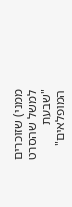ממני) שזוכרים למשל שהסרט "שבעת המופלאים"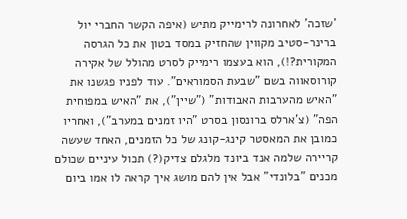'שזכה' לאחרונה לרימייק מתיש (איפה הקשר החברי יול ברינר-סטיב מקווין שהחזיק במסד בטון את כל הגרסה המקורית?!), הוא בעצמו רימייק לסרט מהולל של אקירה קורוסאווה בשם "שבעת הסמוראים". עוד לפניו פגשנו את "האיש מהערבות האבודות" ("שיין"), את "האיש במפוחית הפה" (צ'ארלס ברונסון בסרט "היו זמנים במערב"), ואחריו כמובן את המאסטר קינג-קונג של כל הזמנים, האחד שעשה קריירה שלמה אנד ביונד מלגלם צדיק(?) תכול עיניים שכולם מכנים "בלונדי" אבל אין להם מושג איך קראה לו אמו ביום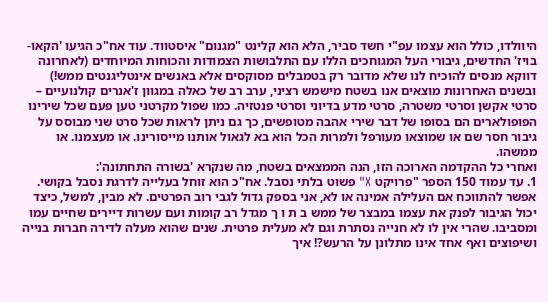היוולדו, כולל הוא עצמו עפ"י חשד סביר, הלא הוא קלינט "מגנום" איסטווד. עוד אח"כ הגיעו 'הקאו-בויז' החדשים, גיבורי העל המגוחכים הללו עם התלבושות הצמודות והכוחות המיוחדים (לאחרונה דווקא מנסים להוכיח לנו שלא מדובר רק בטמבלים מסוקסים אלא באנשים אינטליגנטים ממש!) ובשנים האחרונות מוצאים אנו בשטח מישמש רציני, ערב רב של כאלה במגוון ז'אנרים קולנועיים – סרטי אקשן וסרטי משטרה, סרטי מדע בדיוני וסרטי פנטזיה. כמו שפול מקרטני טען פעם שכל שירינו הפופולארים הם בסופו של דבר שירי אהבה מטופשים, כך גם ניתן לראות שכל סרט שני מבוסס על גיבור חסר שם או שמוצאו מעורפל ולמרות הכל הוא בא לגאול אותנו מייסורינו. או מעצמנו. או ממשהו.
ואחרי כל ההקדמה הארוכה הזו, הנה הממצאים בשטח, מה שנקרא 'בשורה התחתונה':
1. עד עמוד 150 הספר "פרויקט X" פשוט בלתי נסבל. אח"כ הוא זוחל בעלייה לדרגת נסבל בקושי. אפשר להתווכח אם העלילה אמינה או לא, אני בספק גדול לגבי רוב הפרטים. לא מבין, למשל, כיצד יכול הגיבור לפנק את עצמו במבצר של ממש ב ת ו ך מגדל רב קומות ועם עשרות דיירים שחיים עמו ומסביבו. שהרי אין לו לא חנייה נסתרת וגם לא מעלית פרטית. שנים שהוא מעלה לדירה חברות בנייה ושיפוצים ואף אחד אינו מתלונן על הרעש?! איך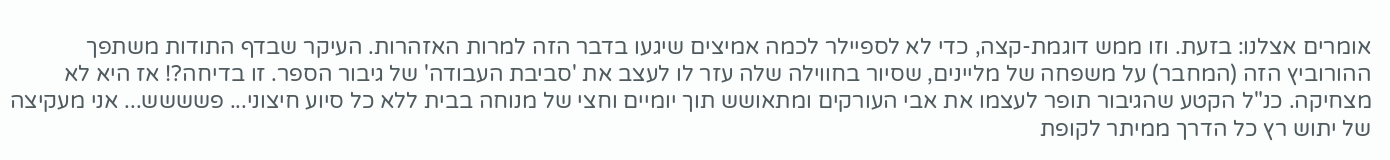אומרים אצלנו: בזעת. וזו ממש דוגמת-קצה, כדי לא לספיילר לכמה אמיצים שיגעו בדבר הזה למרות האזהרות. העיקר שבדף התודות משתפך ההורוביץ הזה (המחבר) על משפחה של מליינים, שסיור בחווילה שלה עזר לו לעצב את 'סביבת העבודה' של גיבור הספר. זו בדיחה?! אז היא לא מצחיקה. כנ"ל הקטע שהגיבור תופר לעצמו את אבי העורקים ומתאושש תוך יומיים וחצי של מנוחה בבית ללא כל סיוע חיצוני... פשששש... אני מעקיצה של יתוש רץ כל הדרך ממיתר לקופת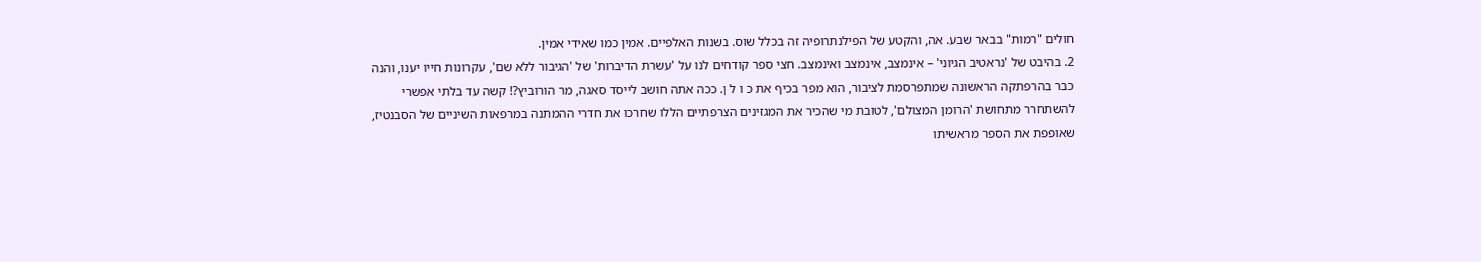חולים "רמות" בבאר שבע. אה, והקטע של הפילנתרופיה זה בכלל שוס. בשנות האלפיים. אמין כמו שאידי אמין.
2. בהיבט של 'נראטיב הגיוני' – אינמצב, אינמצב ואינמצב. חצי ספר קודחים לנו על 'עשרת הדיברות' של 'הגיבור ללא שם', עקרונות חייו יענו, והנה כבר בהרפתקה הראשונה שמתפרסמת לציבור, הוא מפר בכיף את כ ו ל ן. ככה אתה חושב לייסד סאגה, מר הורוביץ?! קשה עד בלתי אפשרי להשתחרר מתחושת 'הרומן המצולם', לטובת מי שהכיר את המגזינים הצרפתיים הללו שחרכו את חדרי ההמתנה במרפאות השיניים של הסבנטיז, שאופפת את הספר מראשיתו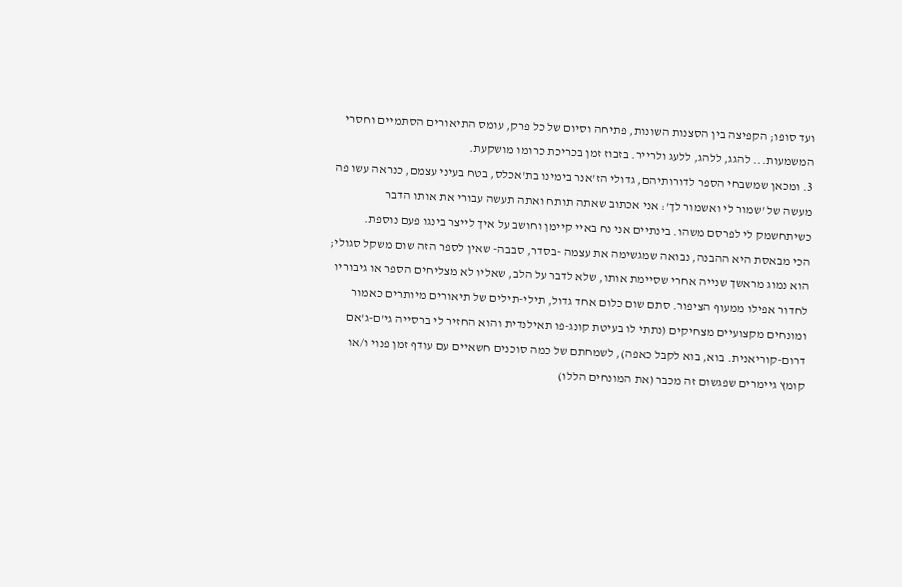ועד סופו; הקפיצה בין הסצנות השונות, פתיחה וסיום של כל פרק, עומס התיאורים הסתמיים וחסרי המשמעות... להגג, ללהג, ללעג ולרייר. בזבוז זמן בכריכת כרומו מושקעת.
3. ומכאן שמשבחי הספר לדורותיהם, גדולי הז'אנר בימינו בת'אכלס, בטח בעיני עצמם, כנראה עשו פה מעשה של 'שמור לי ואשמור לך': אני אכתוב שאתה תותח ואתה תעשה עבורי את אותו הדבר כשיתחשמק לי לפרסם משהו. בינתיים אני נח באיי קיימן וחושב על איך לייצר בינגו פעם נוספת.
הכי מבאסת היא ההבנה, נבואה שמגשימה את עצמה -בסדר, סבבה- שאין לספר הזה שום משקל סגולי; הוא נמוג מראשך שנייה אחרי שסיימת אותו, שלא לדבר על הלב, שאליו לא מצליחים הספר או גיבוריו לחדור אפילו ממעוף הציפור. סתם שום כלום אחד גדול, תילי-תילים של תיאורים מיותרים כאמור ומונחים מקצועיים מצחיקים (נתתי לו בעיטת קונג-פו תאילנדית והוא החזיר לי ברסייה גי'ם-ג'אם דרום-קוריאנית. בוא, בוא לקבל כאפה), לשמחתם של כמה סוכנים חשאיים עם עודף זמן פנוי ו/או קומץ גיימרים שפגשום זה מכבר (את המונחים הללו)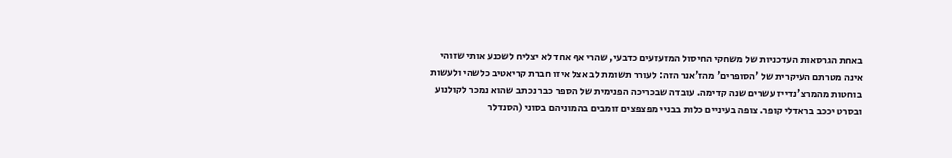באחת הגרסאות העדכניות של משחקי החיסול המזעזעים כדבעי, שהרי אף אחד לא יצליח לשכנע אותי שזוהי אינה מטרתם העיקרית של 'הסופרים' מהז'אנר הזה: לעורר תשומת לב אצל איזו חברת קריאטיב כלשהי ולעשות בוחטות מהמרצ'נדייז עשרים שנה קדימה. עובדה שבכריכה הפנימית של הספר כבר נכתב שהוא נמכר לקולנוע ובסרט יככב בראדלי קופר. צופה בעיניים כלות בבניי מפצפצים זומבים בהמוניהם בסוני (הסנדלר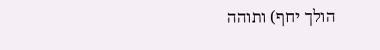הולך יחף) ותוהה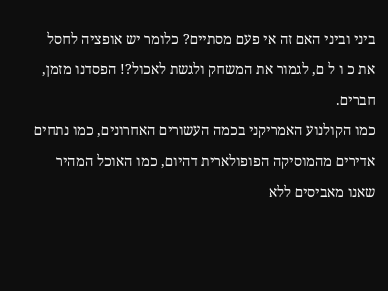ביני וביני האם זה אי פעם מסתיים? כלומר יש אופציה לחסל את כ ו ל ם, לגמור את המשחק ולגשת לאכול?! הפסדנו מזמן, חברים.
כמו הקולנוע האמריקני בכמה העשורים האחרונים, כמו נתחים אדירים מהמוסיקה הפופולארית דהיום, כמו האוכל המהיר שאנו מאביסים ללא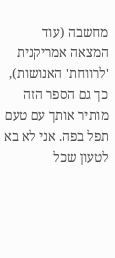מחשבה (עוד המצאה אמריקנית 'לרווחת' האנושות), כך גם הספר הזה מותיר אותך עם טעם תפל בפה. אני לא בא לטעון שכל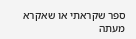ספר שקראתי או שאקרא מעתה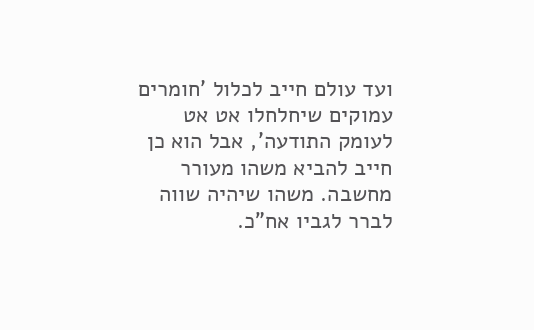ועד עולם חייב לכלול 'חומרים עמוקים שיחלחלו אט אט לעומק התודעה', אבל הוא כן חייב להביא משהו מעורר מחשבה. משהו שיהיה שווה לברר לגביו אח"כ.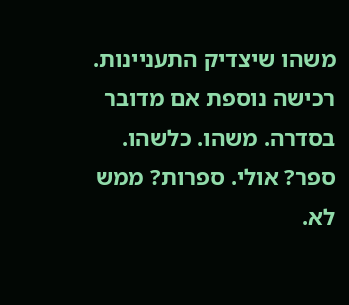משהו שיצדיק התעניינות. רכישה נוספת אם מדובר בסדרה. משהו. כלשהו.
ספר? אולי. ספרות? ממש לא.